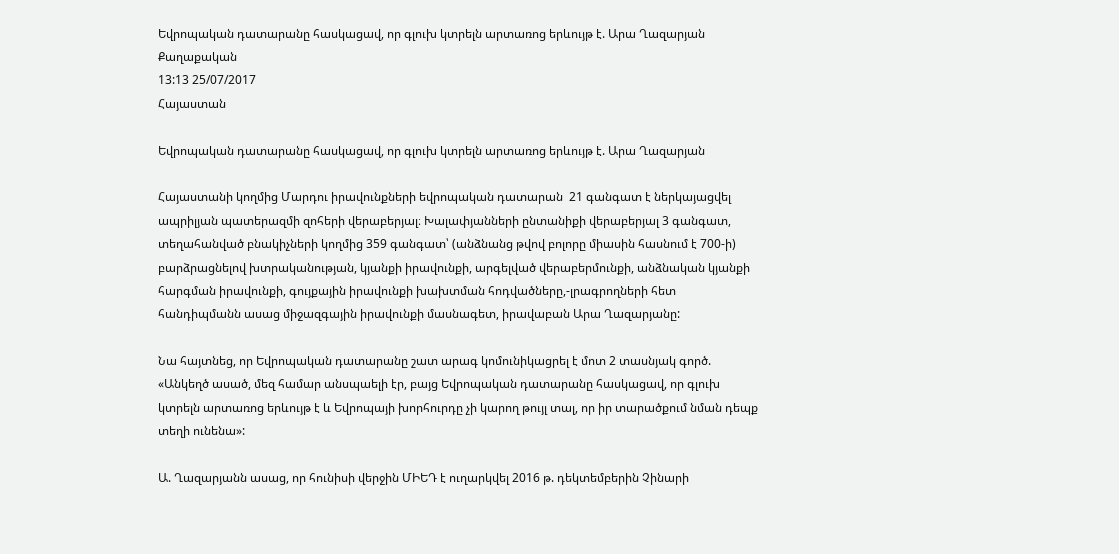Եվրոպական դատարանը հասկացավ, որ գլուխ կտրելն արտառոց երևույթ է. Արա Ղազարյան
Քաղաքական
13:13 25/07/2017
Հայաստան

Եվրոպական դատարանը հասկացավ, որ գլուխ կտրելն արտառոց երևույթ է. Արա Ղազարյան

Հայաստանի կողմից Մարդու իրավունքների եվրոպական դատարան  21 գանգատ է ներկայացվել ապրիլյան պատերազմի զոհերի վերաբերյալ։ Խալափյանների ընտանիքի վերաբերյալ 3 գանգատ,  տեղահանված բնակիչների կողմից 359 գանգատ՝ (անձնանց թվով բոլորը միասին հասնում է 700-ի) բարձրացնելով խտրականության, կյանքի իրավունքի, արգելված վերաբերմունքի, անձնական կյանքի հարգման իրավունքի, գույքային իրավունքի խախտման հոդվածները,-լրագրողների հետ հանդիպմանն ասաց միջազգային իրավունքի մասնագետ, իրավաբան Արա Ղազարյանը:

Նա հայտնեց, որ Եվրոպական դատարանը շատ արագ կոմունիկացրել է մոտ 2 տասնյակ գործ. «Անկեղծ ասած, մեզ համար անսպաելի էր, բայց Եվրոպական դատարանը հասկացավ, որ գլուխ կտրելն արտառոց երևույթ է և Եվրոպայի խորհուրդը չի կարող թույլ տալ, որ իր տարածքում նման դեպք տեղի ունենա»:

Ա. Ղազարյանն ասաց, որ հունիսի վերջին ՄԻԵԴ է ուղարկվել 2016 թ. դեկտեմբերին Չինարի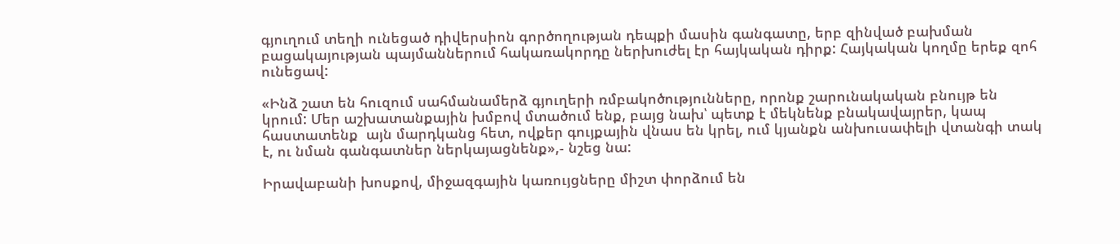գյուղում տեղի ունեցած դիվերսիոն գործողության դեպքի մասին գանգատը, երբ զինված բախման բացակայության պայմաններում հակառակորդը ներխուժել էր հայկական դիրք: Հայկական կողմը երեք զոհ ունեցավ:

«Ինձ շատ են հուզում սահմանամերձ գյուղերի ռմբակոծությունները, որոնք շարունակական բնույթ են կրում: Մեր աշխատանքային խմբով մտածում ենք, բայց նախ՝ պետք է մեկնենք բնակավայրեր, կապ հաստատենք  այն մարդկանց հետ, ովքեր գույքային վնաս են կրել, ում կյանքն անխուսափելի վտանգի տակ է, ու նման գանգատներ ներկայացնենք»,- նշեց նա:

Իրավաբանի խոսքով, միջազգային կառույցները միշտ փորձում են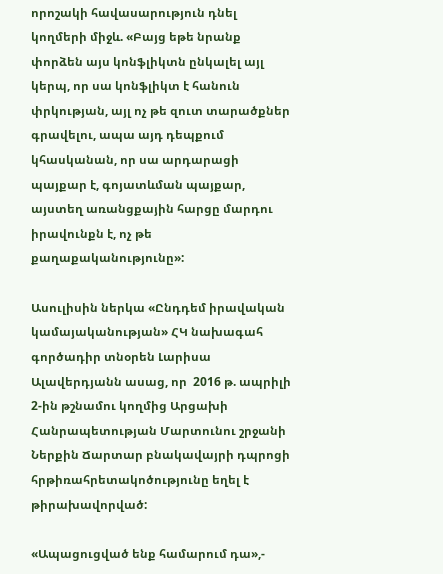որոշակի հավասարություն դնել կողմերի միջև. «Բայց եթե նրանք փորձեն այս կոնֆլիկտն ընկալել այլ կերպ, որ սա կոնֆլիկտ է հանուն փրկության, այլ ոչ թե զուտ տարածքներ գրավելու, ապա այդ դեպքում կհասկանան, որ սա արդարացի պայքար է, գոյատևման պայքար, այստեղ առանցքային հարցը մարդու իրավունքն է, ոչ թե քաղաքականությունը»:

Ասուլիսին ներկա «Ընդդեմ իրավական կամայականության» ՀԿ նախագահ գործադիր տնօրեն Լարիսա Ալավերդյանն ասաց, որ  2016 թ. ապրիլի 2-ին թշնամու կողմից Արցախի Հանրապետության Մարտունու շրջանի Ներքին Ճարտար բնակավայրի դպրոցի հրթիռահրետակոծությունը եղել է թիրախավորված:

«Ապացուցված ենք համարում դա»,-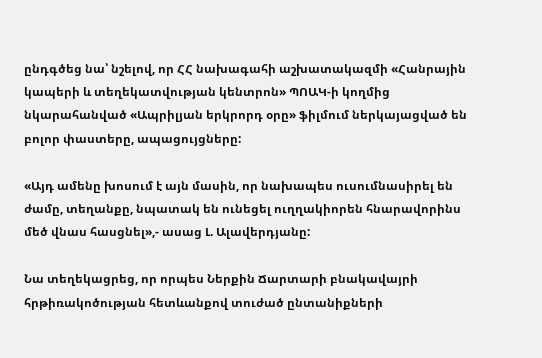ընդգծեց նա՝ նշելով, որ ՀՀ նախագահի աշխատակազմի «Հանրային կապերի և տեղեկատվության կենտրոն» ՊՈԱԿ-ի կողմից նկարահանված «Ապրիլյան երկրորդ օրը» ֆիլմում ներկայացված են բոլոր փաստերը, ապացույցները:

«Այդ ամենը խոսում է այն մասին, որ նախապես ուսումնասիրել են ժամը, տեղանքը, նպատակ են ունեցել ուղղակիորեն հնարավորինս մեծ վնաս հասցնել»,- ասաց Լ. Ալավերդյանը:

Նա տեղեկացրեց, որ որպես Ներքին Ճարտարի բնակավայրի հրթիռակոծության հետևանքով տուժած ընտանիքների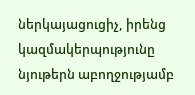ներկայացուցիչ, իրենց կազմակերպությունը նյութերն աբողջությամբ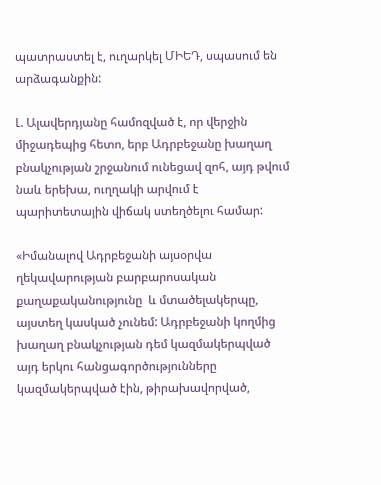պատրաստել է, ուղարկել ՄԻԵԴ, սպասում են արձագանքին:

Լ. Ալավերդյանը համոզված է, որ վերջին միջադեպից հետո, երբ Ադրբեջանը խաղաղ բնակչության շրջանում ունեցավ զոհ, այդ թվում նաև երեխա, ուղղակի արվում է պարիտետային վիճակ ստեղծելու համար:

«Իմանալով Ադրբեջանի այսօրվա ղեկավարության բարբարոսական քաղաքականությունը  և մտածելակերպը, այստեղ կասկած չունեմ: Ադրբեջանի կողմից խաղաղ բնակչության դեմ կազմակերպված այդ երկու հանցագործությունները կազմակերպված էին, թիրախավորված,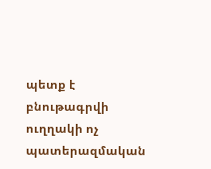պետք է բնութագրվի ուղղակի ոչ պատերազմական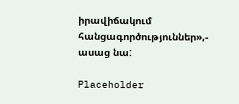իրավիճակում հանցագործություններ»,- ասաց նա:

Placeholder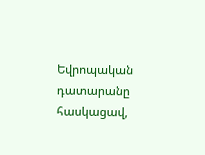Եվրոպական դատարանը հասկացավ,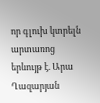որ գլուխ կտրելն արտառոց երևույթ է. Արա Ղազարյան